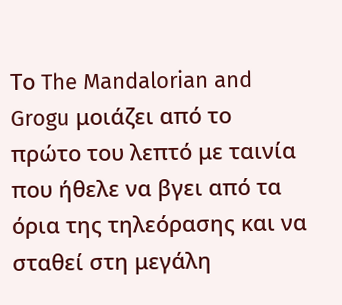Το The Mandalorian and Grogu μοιάζει από το πρώτο του λεπτό με ταινία που ήθελε να βγει από τα όρια της τηλεόρασης και να σταθεί στη μεγάλη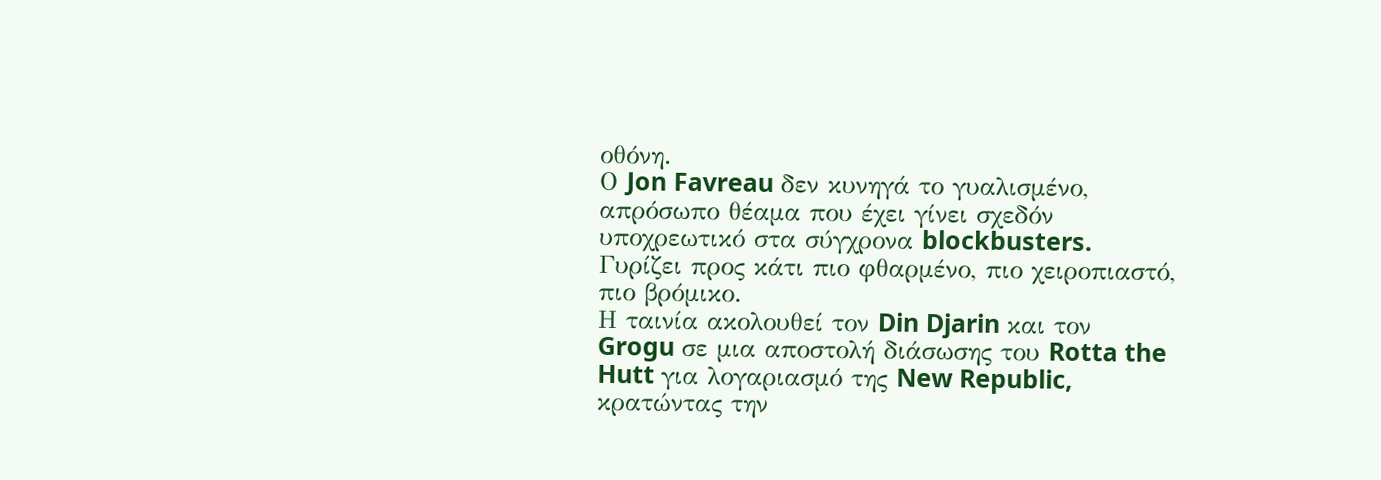οθόνη.
Ο Jon Favreau δεν κυνηγά το γυαλισμένο, απρόσωπο θέαμα που έχει γίνει σχεδόν υποχρεωτικό στα σύγχρονα blockbusters. Γυρίζει προς κάτι πιο φθαρμένο, πιο χειροπιαστό, πιο βρόμικο.
Η ταινία ακολουθεί τον Din Djarin και τον Grogu σε μια αποστολή διάσωσης του Rotta the Hutt για λογαριασμό της New Republic, κρατώντας την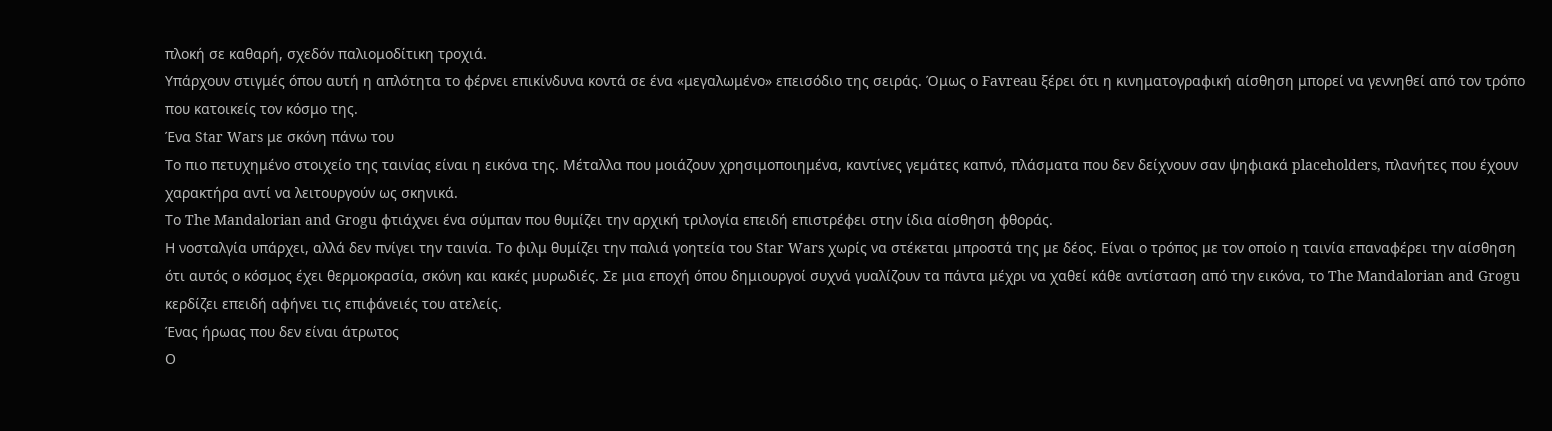πλοκή σε καθαρή, σχεδόν παλιομοδίτικη τροχιά.
Υπάρχουν στιγμές όπου αυτή η απλότητα το φέρνει επικίνδυνα κοντά σε ένα «μεγαλωμένο» επεισόδιο της σειράς. Όμως ο Favreau ξέρει ότι η κινηματογραφική αίσθηση μπορεί να γεννηθεί από τον τρόπο που κατοικείς τον κόσμο της.
Ένα Star Wars με σκόνη πάνω του
Το πιο πετυχημένο στοιχείο της ταινίας είναι η εικόνα της. Μέταλλα που μοιάζουν χρησιμοποιημένα, καντίνες γεμάτες καπνό, πλάσματα που δεν δείχνουν σαν ψηφιακά placeholders, πλανήτες που έχουν χαρακτήρα αντί να λειτουργούν ως σκηνικά.
Το The Mandalorian and Grogu φτιάχνει ένα σύμπαν που θυμίζει την αρχική τριλογία επειδή επιστρέφει στην ίδια αίσθηση φθοράς.
Η νοσταλγία υπάρχει, αλλά δεν πνίγει την ταινία. Το φιλμ θυμίζει την παλιά γοητεία του Star Wars χωρίς να στέκεται μπροστά της με δέος. Είναι ο τρόπος με τον οποίο η ταινία επαναφέρει την αίσθηση ότι αυτός ο κόσμος έχει θερμοκρασία, σκόνη και κακές μυρωδιές. Σε μια εποχή όπου δημιουργοί συχνά γυαλίζουν τα πάντα μέχρι να χαθεί κάθε αντίσταση από την εικόνα, το The Mandalorian and Grogu κερδίζει επειδή αφήνει τις επιφάνειές του ατελείς.
Ένας ήρωας που δεν είναι άτρωτος
Ο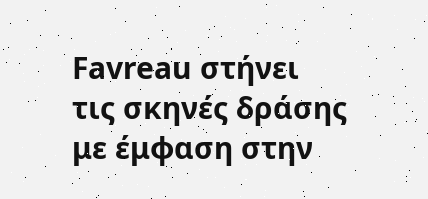Favreau στήνει τις σκηνές δράσης με έμφαση στην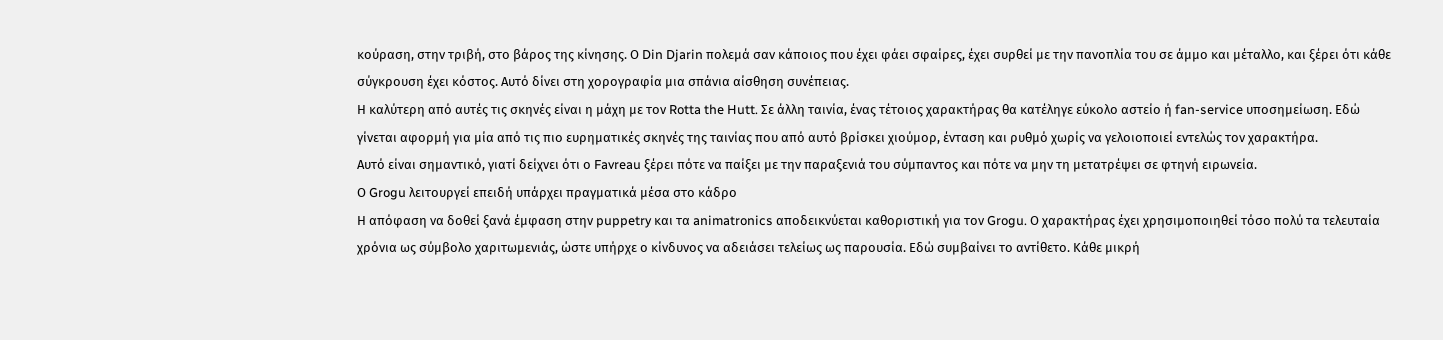κούραση, στην τριβή, στο βάρος της κίνησης. Ο Din Djarin πολεμά σαν κάποιος που έχει φάει σφαίρες, έχει συρθεί με την πανοπλία του σε άμμο και μέταλλο, και ξέρει ότι κάθε σύγκρουση έχει κόστος. Αυτό δίνει στη χορογραφία μια σπάνια αίσθηση συνέπειας.
Η καλύτερη από αυτές τις σκηνές είναι η μάχη με τον Rotta the Hutt. Σε άλλη ταινία, ένας τέτοιος χαρακτήρας θα κατέληγε εύκολο αστείο ή fan-service υποσημείωση. Εδώ γίνεται αφορμή για μία από τις πιο ευρηματικές σκηνές της ταινίας που από αυτό βρίσκει χιούμορ, ένταση και ρυθμό χωρίς να γελοιοποιεί εντελώς τον χαρακτήρα.
Αυτό είναι σημαντικό, γιατί δείχνει ότι ο Favreau ξέρει πότε να παίξει με την παραξενιά του σύμπαντος και πότε να μην τη μετατρέψει σε φτηνή ειρωνεία.
Ο Grogu λειτουργεί επειδή υπάρχει πραγματικά μέσα στο κάδρο
Η απόφαση να δοθεί ξανά έμφαση στην puppetry και τα animatronics αποδεικνύεται καθοριστική για τον Grogu. Ο χαρακτήρας έχει χρησιμοποιηθεί τόσο πολύ τα τελευταία χρόνια ως σύμβολο χαριτωμενιάς, ώστε υπήρχε ο κίνδυνος να αδειάσει τελείως ως παρουσία. Εδώ συμβαίνει το αντίθετο. Κάθε μικρή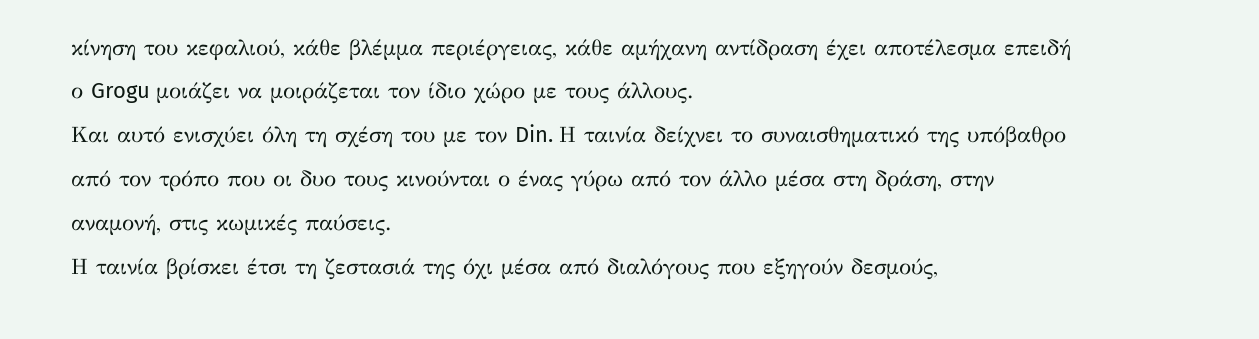κίνηση του κεφαλιού, κάθε βλέμμα περιέργειας, κάθε αμήχανη αντίδραση έχει αποτέλεσμα επειδή ο Grogu μοιάζει να μοιράζεται τον ίδιο χώρο με τους άλλους.
Και αυτό ενισχύει όλη τη σχέση του με τον Din. Η ταινία δείχνει το συναισθηματικό της υπόβαθρο από τον τρόπο που οι δυο τους κινούνται ο ένας γύρω από τον άλλο μέσα στη δράση, στην αναμονή, στις κωμικές παύσεις.
Η ταινία βρίσκει έτσι τη ζεστασιά της όχι μέσα από διαλόγους που εξηγούν δεσμούς,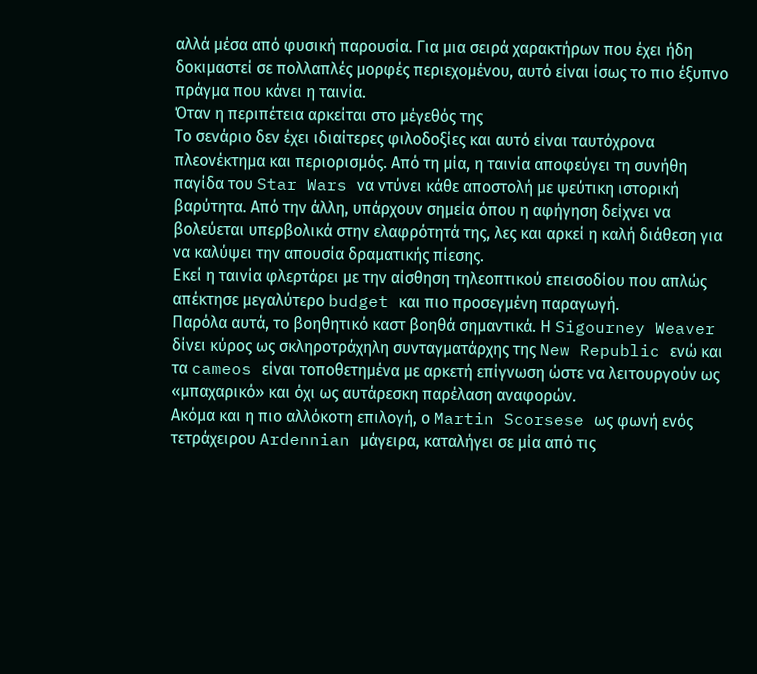αλλά μέσα από φυσική παρουσία. Για μια σειρά χαρακτήρων που έχει ήδη δοκιμαστεί σε πολλαπλές μορφές περιεχομένου, αυτό είναι ίσως το πιο έξυπνο πράγμα που κάνει η ταινία.
Όταν η περιπέτεια αρκείται στο μέγεθός της
Το σενάριο δεν έχει ιδιαίτερες φιλοδοξίες και αυτό είναι ταυτόχρονα πλεονέκτημα και περιορισμός. Από τη μία, η ταινία αποφεύγει τη συνήθη παγίδα του Star Wars να ντύνει κάθε αποστολή με ψεύτικη ιστορική βαρύτητα. Από την άλλη, υπάρχουν σημεία όπου η αφήγηση δείχνει να βολεύεται υπερβολικά στην ελαφρότητά της, λες και αρκεί η καλή διάθεση για να καλύψει την απουσία δραματικής πίεσης.
Εκεί η ταινία φλερτάρει με την αίσθηση τηλεοπτικού επεισοδίου που απλώς απέκτησε μεγαλύτερο budget και πιο προσεγμένη παραγωγή.
Παρόλα αυτά, το βοηθητικό καστ βοηθά σημαντικά. Η Sigourney Weaver δίνει κύρος ως σκληροτράχηλη συνταγματάρχης της New Republic ενώ και τα cameos είναι τοποθετημένα με αρκετή επίγνωση ώστε να λειτουργούν ως «μπαχαρικό» και όχι ως αυτάρεσκη παρέλαση αναφορών.
Ακόμα και η πιο αλλόκοτη επιλογή, ο Martin Scorsese ως φωνή ενός τετράχειρου Ardennian μάγειρα, καταλήγει σε μία από τις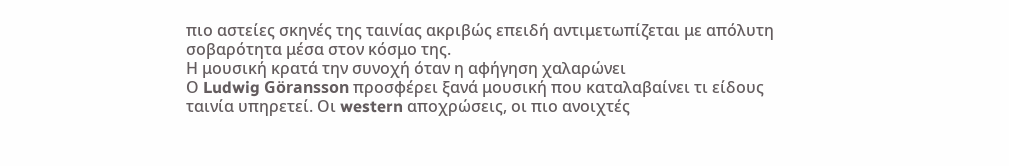πιο αστείες σκηνές της ταινίας ακριβώς επειδή αντιμετωπίζεται με απόλυτη σοβαρότητα μέσα στον κόσμο της.
Η μουσική κρατά την συνοχή όταν η αφήγηση χαλαρώνει
Ο Ludwig Göransson προσφέρει ξανά μουσική που καταλαβαίνει τι είδους ταινία υπηρετεί. Οι western αποχρώσεις, οι πιο ανοιχτές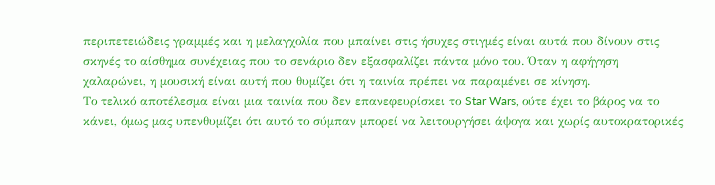περιπετειώδεις γραμμές και η μελαγχολία που μπαίνει στις ήσυχες στιγμές είναι αυτά που δίνουν στις σκηνές το αίσθημα συνέχειας που το σενάριο δεν εξασφαλίζει πάντα μόνο του. Όταν η αφήγηση χαλαρώνει, η μουσική είναι αυτή που θυμίζει ότι η ταινία πρέπει να παραμένει σε κίνηση.
Το τελικό αποτέλεσμα είναι μια ταινία που δεν επανεφευρίσκει το Star Wars, ούτε έχει το βάρος να το κάνει, όμως μας υπενθυμίζει ότι αυτό το σύμπαν μπορεί να λειτουργήσει άψογα και χωρίς αυτοκρατορικές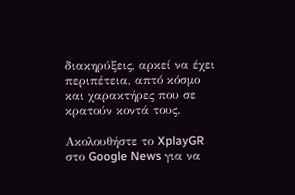διακηρύξεις, αρκεί να έχει περιπέτεια, απτό κόσμο και χαρακτήρες που σε κρατούν κοντά τους.

Ακολουθήστε το XplayGR στο Google News για να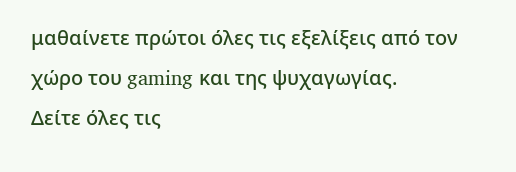μαθαίνετε πρώτοι όλες τις εξελίξεις από τον χώρο του gaming και της ψυχαγωγίας.
Δείτε όλες τις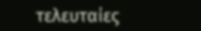τελευταίες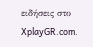ειδήσεις στο XplayGR.com.